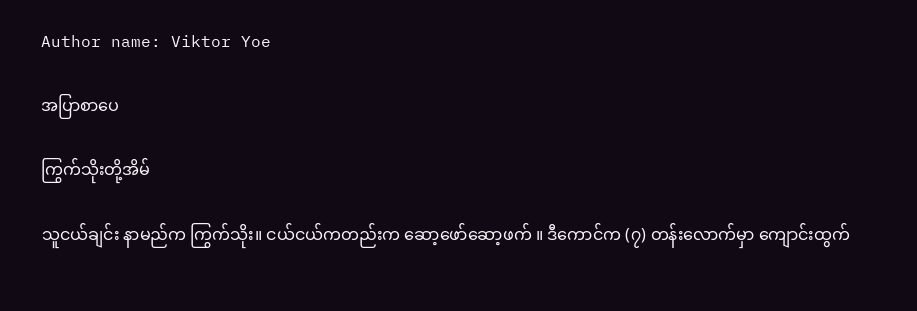Author name: Viktor Yoe

အပြာစာပေ

ကြွက်သိုးတို့အိမ်

သူငယ်ချင်း နာမည်က ကြွက်သိုး။ ငယ်ငယ်ကတည်းက ဆော့ဖော်ဆော့ဖက် ။ ဒီကောင်က (၇) တန်းလောက်မှာ ကျောင်းထွက်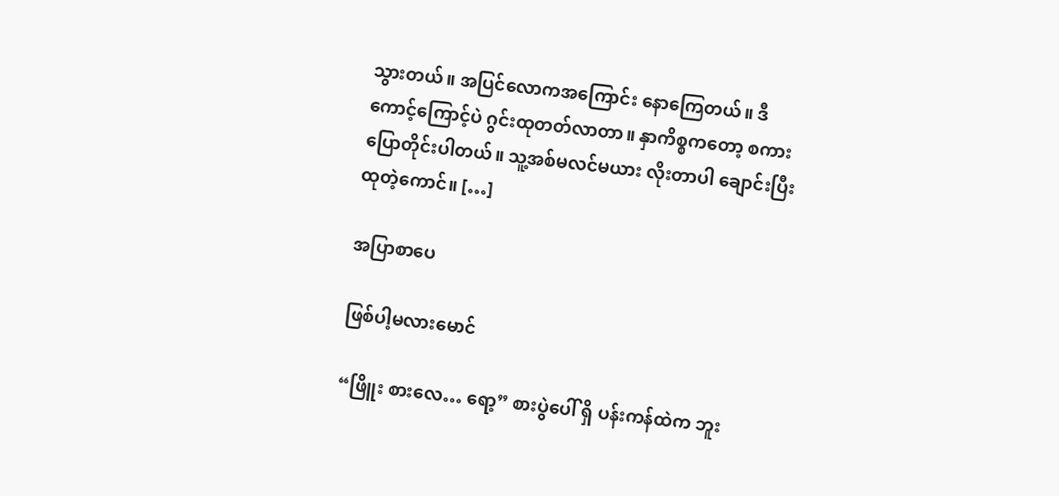သွားတယ်။ အပြင်လောကအကြောင်း နောကြေတယ်။ ဒီကောင့်ကြောင့်ပဲ ဂွင်းထုတတ်လာတာ။ နှာကိစ္စကတော့ စကားပြောတိုင်းပါတယ်။ သူ့အစ်မလင်မယား လိုးတာပါ ချောင်းပြီး ထုတဲ့ကောင်။ […]

အပြာစာပေ

ဖြစ်ပါ့မလားမောင်

“ဖြိူး စားလေ… ရော့” စားပွဲပေါ် ရှိ ပန်းကန်ထဲက ဘူး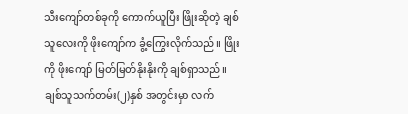သီးကျော်တစ်ခုကို ကောက်ယူပြီး ဖြိုးဆိုတဲ့ ချစ်သူလေးကို ဖိုးကျော်က ခွံ့ကြွေးလိုက်သည်။ ဖြိုးကို ဖိုးကျော် မြတ်မြတ်နိုးနိုးကို ချစ်ရှာသည်။ ချစ်သူသက်တမ်း(၂)နှစ် အတွင်းမှာ လက်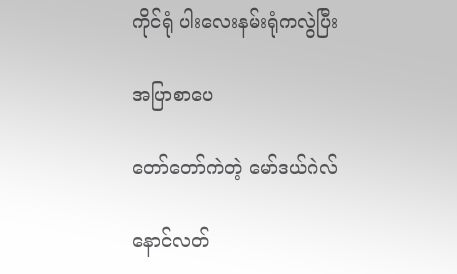ကိုင်ရုံ ပါးလေးနမ်းရုံကလွဲပြီး

အပြာစာပေ

တော်တော်ကဲတဲ့ မော်ဒယ်ဂဲလ်

နောင်လတ်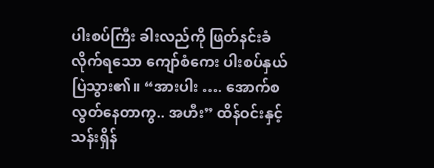ပါးစပ်ကြီး ခါးလည်ကို ဖြတ်နင်းခံလိုက်ရသော ကျော်စံကေး ပါးစပ်နှယ် ပြဲသွား၏။ “အားပါး …. အောက်စလွတ်နေတာကွ.. အဟီး” ထိန်ဝင်းနှင့် သန်းရှိန်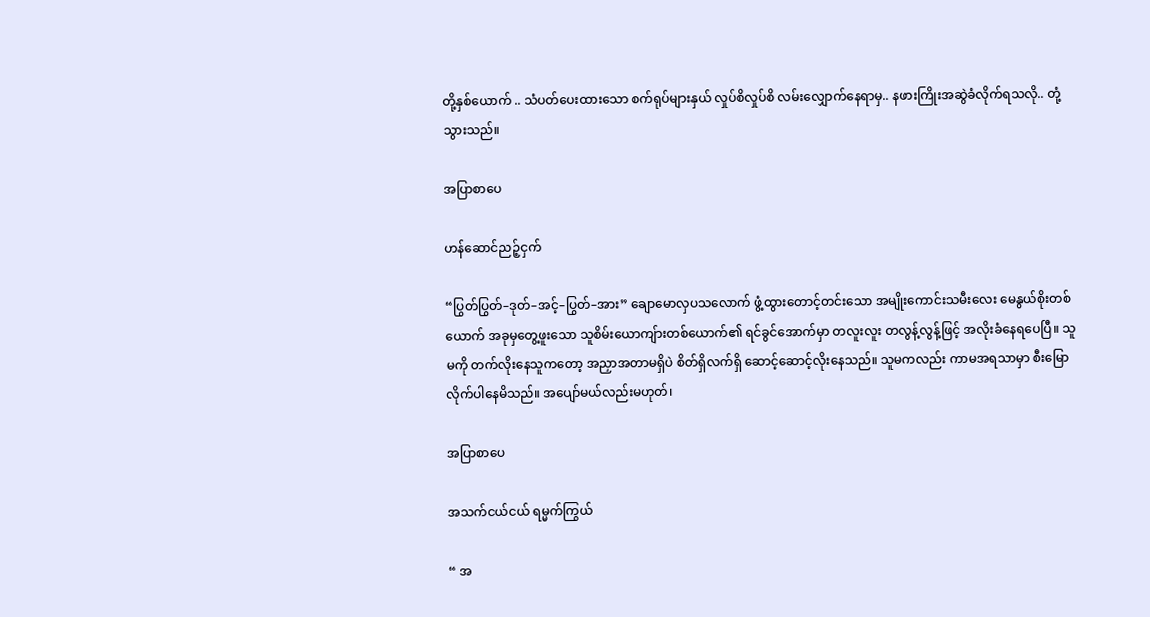တို့နှစ်ယောက် .. သံပတ်ပေးထားသော စက်ရုပ်များနှယ် လှုပ်စိလှုပ်စိ လမ်းလျှောက်နေရာမှ.. နဖားကြိုးအဆွဲခံလိုက်ရသလို.. တုံ့သွားသည်။

အပြာစာပေ

ဟန်ဆောင်ညဉ့်ငှက်

“ပြွတ်ပြွတ်–ဒုတ်–အင့်–ပြွတ်–အား” ချောမောလှပသလောက် ဖွံ့ထွားတောင့်တင်းသော အမျိုးကောင်းသမီးလေး မေနွယ်စိုးတစ်ယောက် အခုမှတွေ့ဖူးသော သူစိမ်းယောကျ်ားတစ်ယောက်၏ ရင်ခွင်အောက်မှာ တလူးလူး တလွန့်လွန့်ဖြင့် အလိုးခံနေရပေပြီ။ သူမကို တက်လိုးနေသူကတော့ အညှာအတာမရှိပဲ စိတ်ရှိလက်ရှိ ဆောင့်ဆောင့်လိုးနေသည်။ သူမကလည်း ကာမအရသာမှာ စီးမြောလိုက်ပါနေမိသည်။ အပျော်မယ်လည်းမဟုတ်၊

အပြာစာပေ

အသက်ငယ်ငယ် ရမ္မက်ကြွယ်

“ အ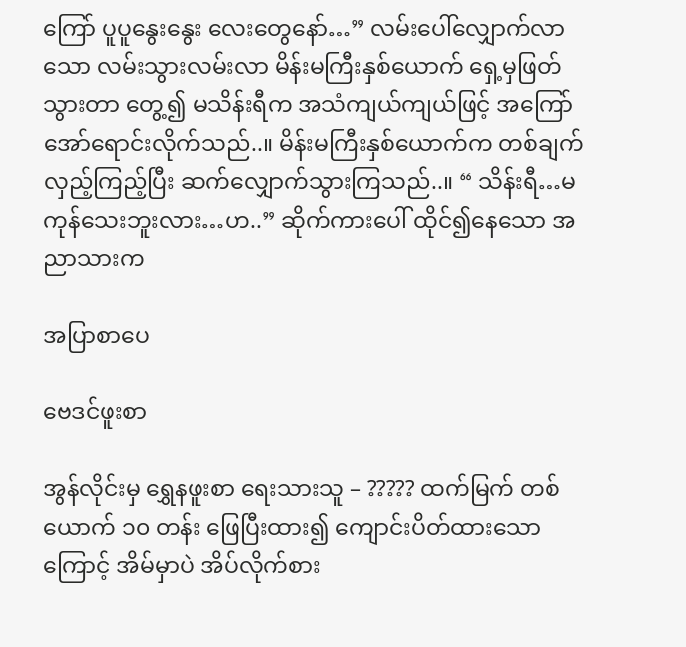ကြော် ပူပူနွေးနွေး လေးတွေနော်…” လမ်းပေါ်လျှောက်လာသော လမ်းသွားလမ်းလာ မိန်းမကြီးနှစ်ယောက် ရှေ့မှဖြတ်သွားတာ တွေ့၍ မသိန်းရီက အသံကျယ်ကျယ်ဖြင့် အကြော်အော်ရောင်းလိုက်သည်..။ မိန်းမကြီးနှစ်ယောက်က တစ်ချက်လှည့်ကြည့်ပြီး ဆက်လျှောက်သွားကြသည်..။ “ သိန်းရီ…မကုန်သေးဘူးလား…ဟ..” ဆိုက်ကားပေါ် ထိုင်၍နေသော အညာသားက

အပြာစာပေ

ဗေဒင်ဖူးစာ

အွန်လိုင်းမှ ရွှေနဖူးစာ ရေးသားသူ – ????? ထက်မြက် တစ်ယောက် ၁၀ တန်း ဖြေပြီးထား၍ ကျောင်းပိတ်ထားသောကြောင့် အိမ်မှာပဲ အိပ်လိုက်စား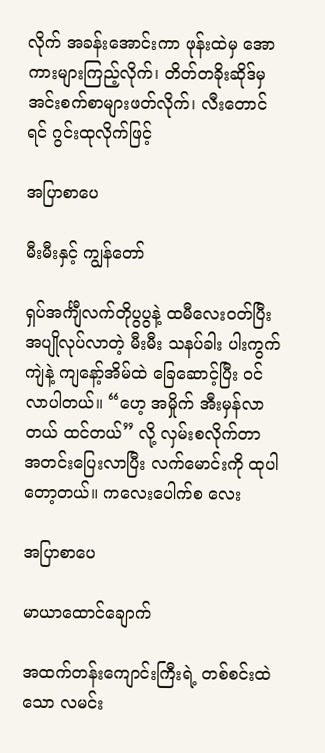လိုက် အခန်းအောင်းကာ ဖုန်းထဲမှ အောကားများကြည့်လိုက်၊ တိတ်တခိုးဆိုဒ်မှ အင်းစက်စာများဖတ်လိုက်၊ လီးတောင်ရင် ဂွင်းထုလိုက်ဖြင့်

အပြာစာပေ

မီးမီးနှင့် ကျွန်တော်

ရှပ်အင်္ကျီလက်တိုပွပွနဲ့ ထမီလေးဝတ်ပြီး အပျိုလုပ်လာတဲ့ မီးမီး သနပ်ခါး ပါးကွက်ကျဲနဲ့ ကျနော့်အိမ်ထဲ ခြေဆောင့်ပြီး ဝင်လာပါတယ်။ “ဟေ့ အမှိုက် အီးမှန်လာတယ် ထင်တယ်” လို့ လှမ်းစလိုက်တာ အတင်းပြေးလာပြီး လက်မောင်းကို ထုပါတော့တယ်။ ကလေးပေါက်စ လေး

အပြာစာပေ

မာယာထောင်ချောက်

အထက်တန်းကျောင်းကြီးရဲ့ တစ်စင်းထဲသော လမင်း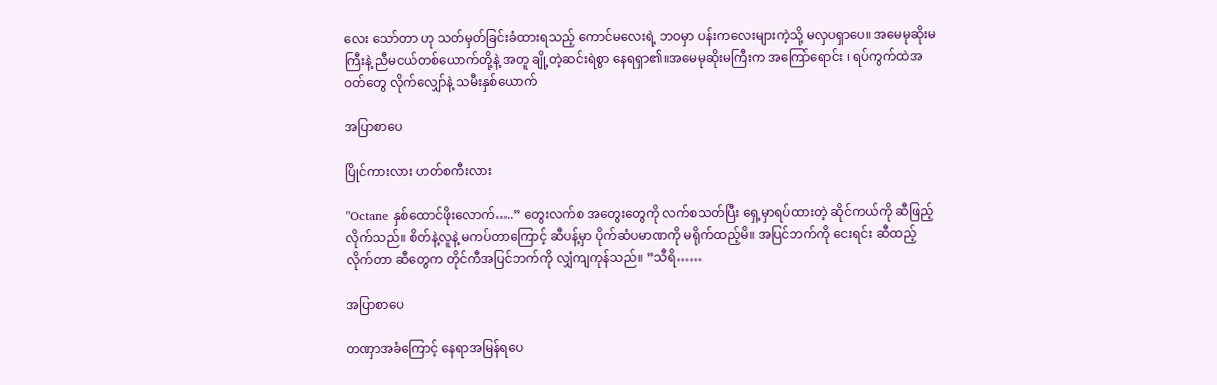လေး သော်တာ ဟု သတ်မှတ်ခြင်းခံထားရသည့် ကောင်မလေးရဲ့ ဘဝမှာ ပန်းကလေးများကဲ့သို့ မလှပရှာပေ။ အမေမုဆိုးမကြီးနဲ့ ညီမငယ်တစ်ယောက်တို့နဲ့ အတူ ချို့တဲ့ဆင်းရဲစွာ နေရရှာ၏။အမေမုဆိုးမကြီးက အကြော်ရောင်း ၊ ရပ်ကွက်ထဲအဝတ်တွေ လိုက်လျှော်နဲ့ သမီးနှစ်ယောက်

အပြာစာပေ

ပြိုင်ကားလား ဟတ်စကီးလား

”Octane နှစ်ထောင်ဖိုးလောက်…..” တွေးလက်စ အတွေးတွေကို လက်စသတ်ပြီး ရှေ့မှာရပ်ထားတဲ့ ဆိုင်ကယ်ကို ဆီဖြည့်လိုက်သည်။ စိတ်နဲ့လူနဲ့ မကပ်တာကြောင့် ဆီပန့်မှာ ပိုက်ဆံပမာဏကို မရိုက်ထည့်မိ။ အပြင်ဘက်ကို ငေးရင်း ဆီထည့်လိုက်တာ ဆီတွေက တိုင်ကီအပြင်ဘက်ကို လျှံကျကုန်သည်။ ”သီရိ……

အပြာစာပေ

တဏှာအခံကြောင့် နေရာအမြန်ရပေ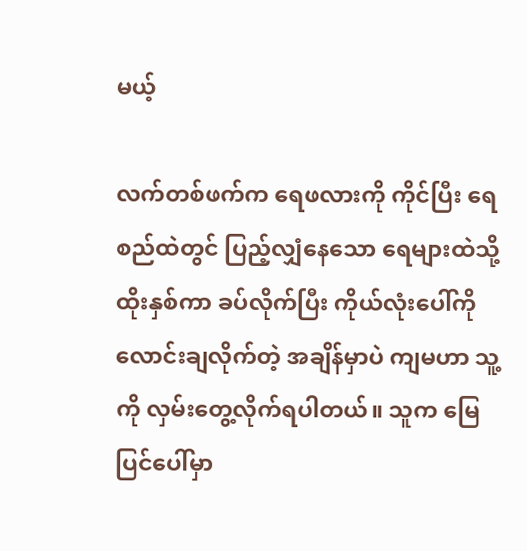မယ့်

လက်တစ်ဖက်က ရေဖလားကို ကိုင်ပြီး ရေစည်ထဲတွင် ပြည့်လျှံနေသော ရေများထဲသို့ ထိုးနှစ်ကာ ခပ်လိုက်ပြီး ကိုယ်လုံးပေါ်ကို လောင်းချလိုက်တဲ့ အချိန်မှာပဲ ကျမဟာ သူ့ကို လှမ်းတွေ့လိုက်ရပါတယ်။ သူက မြေပြင်ပေါ်မှာ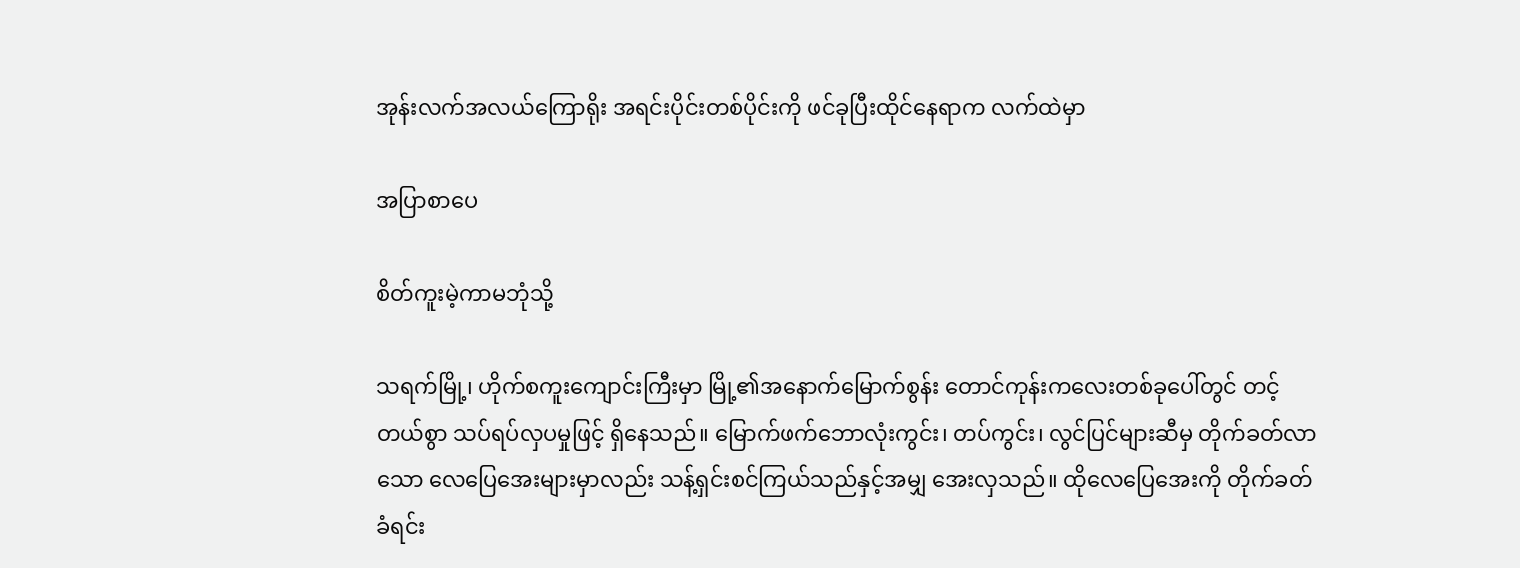အုန်းလက်အလယ်ကြောရိုး အရင်းပိုင်းတစ်ပိုင်းကို ဖင်ခုပြီးထိုင်နေရာက လက်ထဲမှာ

အပြာစာပေ

စိတ်ကူးမဲ့ကာမဘုံသို့

သရက်မြို့၊ ဟိုက်စကူးကျောင်းကြီးမှာ မြို့၏အနောက်မြောက်စွန်း တောင်ကုန်းကလေးတစ်ခုပေါ်တွင် တင့်တယ်စွာ သပ်ရပ်လှပမှုဖြင့် ရှိနေသည်။ မြောက်ဖက်ဘောလုံးကွင်း၊ တပ်ကွင်း၊ လွင်ပြင်များဆီမှ တိုက်ခတ်လာသော လေပြေအေးများမှာလည်း သန့်ရှင်းစင်ကြယ်သည်နှင့်အမျှ အေးလှသည်။ ထိုလေပြေအေးကို တိုက်ခတ်ခံရင်း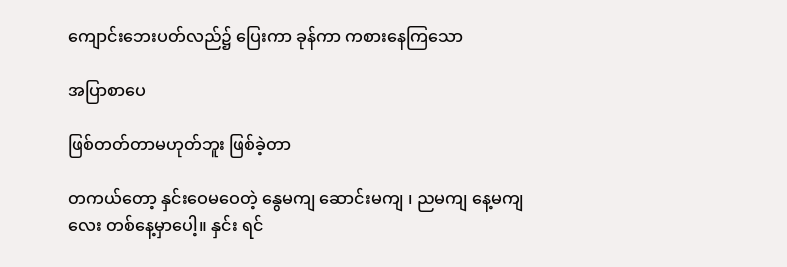ကျောင်းဘေးပတ်လည်၌ ပြေးကာ ခုန်ကာ ကစားနေကြသော

အပြာစာပေ

ဖြစ်တတ်တာမဟုတ်ဘူး ဖြစ်ခဲ့တာ

တကယ်တော့ နှင်းဝေမဝေတဲ့ နွေမကျ ဆောင်းမကျ ၊ ညမကျ နေ့မကျလေး တစ်နေ့မှာပေါ့။ နှင်း ရင်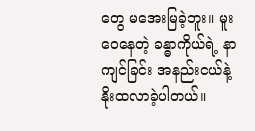တွေ မအေးမြခဲ့ဘူး။ မူးဝေနေတဲ့ ခန္ဓာကိုယ်ရဲ့ နာကျင်ခြင်း အနည်းငယ်နဲ့ နိုးထလာခဲ့ပါတယ်။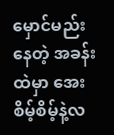မှောင်မည်းနေတဲ့ အခန်းထဲမှာ အေးစိမ့်စိမ့်နဲ့လ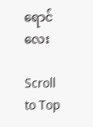ရောင်လေး

Scroll to Top